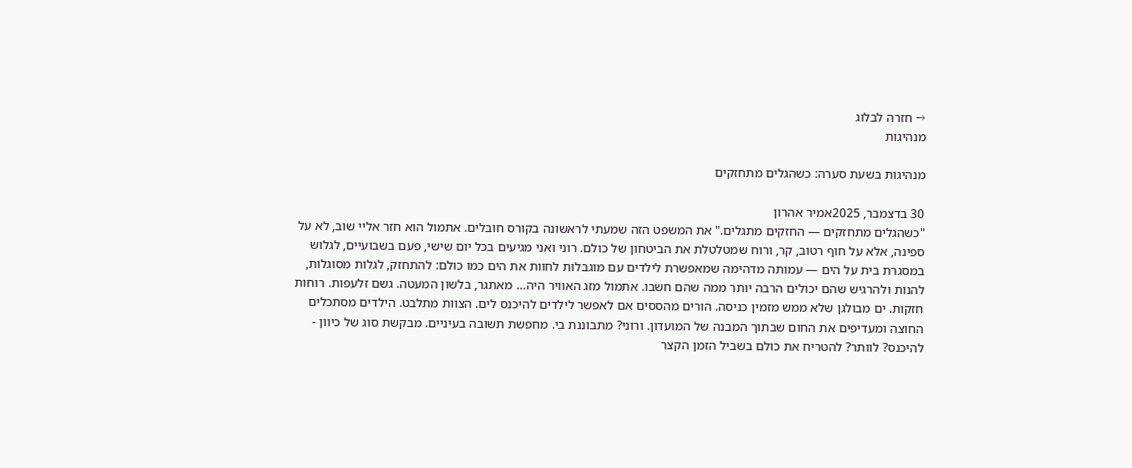→ חזרה לבלוג
מנהיגות

מנהיגות בשעת סערה: כשהגלים מתחזקים

30 בדצמבר, 2025אמיר אהרון
"כשהגלים מתחזקים — החזקים מתגלים." את המשפט הזה שמעתי לראשונה בקורס חובלים. אתמול הוא חזר אליי שוב, לא על ספינה, אלא על חוף רטוב, קר, ורוח שמטלטלת את הביטחון של כולם. רוני ואני מגיעים בכל יום שישי, פעם בשבועיים, לגלוש במסגרת בית על הים — עמותה מדהימה שמאפשרת לילדים עם מוגבלות לחוות את הים כמו כולם: להתחזק, לגלות מסוגלות, להנות ולהרגיש שהם יכולים הרבה יותר ממה שהם חשבו. אתמול מזג האוויר היה… מאתגר, בלשון המעטה. גשם זלעפות. רוחות חזקות. ים מבולגן שלא ממש מזמין כניסה. הורים מהססים אם לאפשר לילדים להיכנס לים. הצוות מתלבט. הילדים מסתכלים החוצה ומעדיפים את החום שבתוך המבנה של המועדון. ורוני? מתבוננת בי. מחפשת תשובה בעיניים. מבקשת סוג של כיוון - להיכנס? לוותר? להטריח את כולם בשביל הזמן הקצר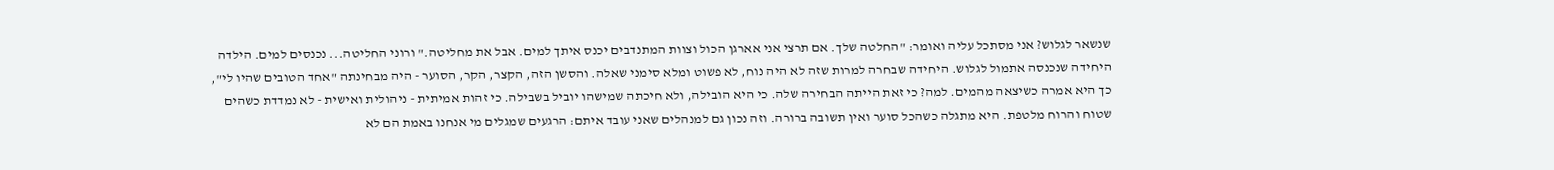שנשאר לגלוש? אני מסתכל עליה ואומר: "החלטה שלך. אם תרצי אני אארגן הכול וצוות המתנדבים יכנס איתך למים. אבל את מחליטה." ורוני החליטה... נכנסים למים. הילדה היחידה שנכנסה אתמול לגלוש. היחידה שבחרה למרות שזה לא היה נוח, לא פשוט ומלא סימני שאלה. והסשן הזה, הקצר, הקר, הסוער - היה מבחינתה "אחד הטובים שהיו לי", כך היא אמרה כשיצאה מהמים. למה? כי זאת הייתה הבחירה שלה. כי היא הובילה, ולא חיכתה שמישהו יוביל בשבילה. כי זהות אמיתית - ניהולית ואישית - לא נמדדת כשהים שטוח והרוח מלטפת. היא מתגלה כשהכל סוער ואין תשובה ברורה. וזה נכון גם למנהלים שאני עובד איתם: הרגעים שמגלים מי אנחנו באמת הם לא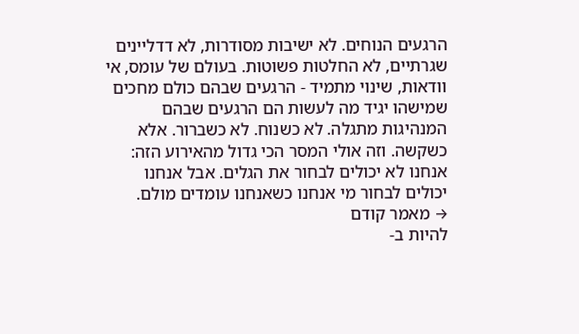הרגעים הנוחים. לא ישיבות מסודרות, לא דדליינים שגרתיים, לא החלטות פשוטות. בעולם של עומס, אי וודאות, שינוי מתמיד - הרגעים שבהם כולם מחכים שמישהו יגיד מה לעשות הם הרגעים שבהם המנהיגות מתגלה. לא כשנוח. לא כשברור. אלא כשקשה. וזה אולי המסר הכי גדול מהאירוע הזה: אנחנו לא יכולים לבחור את הגלים. אבל אנחנו יכולים לבחור מי אנחנו כשאנחנו עומדים מולם.
→ מאמר קודם
להיות ב-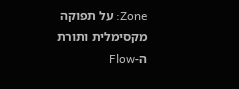Zone: על תפוקה מקסימלית ותורת ה-Flow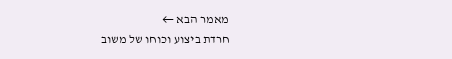מאמר הבא ←
חרדת ביצוע וכוחו של משוב